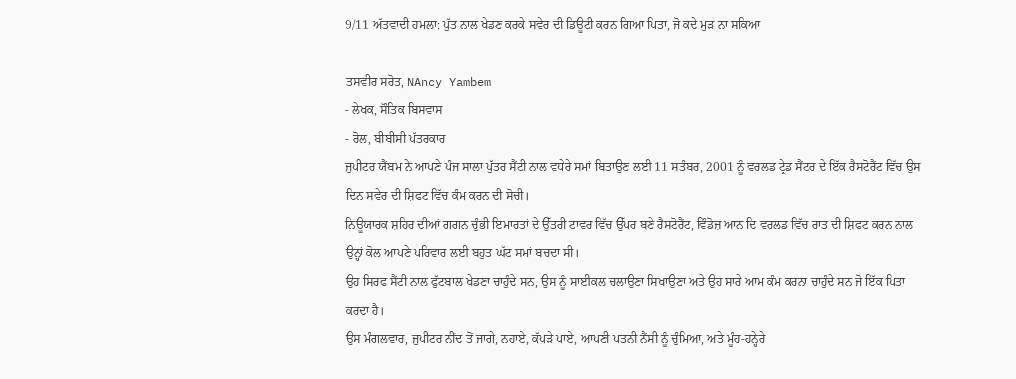9/11 ਅੱਤਵਾਦੀ ਹਮਲਾ: ਪੁੱਤ ਨਾਲ ਖੇਡਣ ਕਰਕੇ ਸਵੇਰ ਦੀ ਡਿਊਟੀ ਕਰਨ ਗਿਆ ਪਿਤਾ, ਜੋ ਕਦੇ ਮੁੜ ਨਾ ਸਕਿਆ

ਤਸਵੀਰ ਸਰੋਤ, NAncy Yambem
- ਲੇਖਕ, ਸੌਤਿਕ ਬਿਸਵਾਸ
- ਰੋਲ, ਬੀਬੀਸੀ ਪੱਤਰਕਾਰ
ਜੁਪੀਟਰ ਯੈਂਬਮ ਨੇ ਆਪਣੇ ਪੰਜ ਸਾਲਾ ਪੁੱਤਰ ਸੈਂਟੀ ਨਾਲ ਵਧੇਰੇ ਸਮਾਂ ਬਿਤਾਉਣ ਲਈ 11 ਸਤੰਬਰ, 2001 ਨੂੰ ਵਰਲਡ ਟ੍ਰੇਡ ਸੈਂਟਰ ਦੇ ਇੱਕ ਰੈਸਟੋਰੈਂਟ ਵਿੱਚ ਉਸ ਦਿਨ ਸਵੇਰ ਦੀ ਸ਼ਿਫਟ ਵਿੱਚ ਕੰਮ ਕਰਨ ਦੀ ਸੋਚੀ।
ਨਿਊਯਾਰਕ ਸ਼ਹਿਰ ਦੀਆਂ ਗਗਨ ਚੁੰਭੀ ਇਮਾਰਤਾਂ ਦੇ ਉੱਤਰੀ ਟਾਵਰ ਵਿੱਚ ਉੱਪਰ ਬਣੇ ਰੈਸਟੋਰੈਂਟ, ਵਿੰਡੋਜ਼ ਆਨ ਦਿ ਵਰਲਡ ਵਿੱਚ ਰਾਤ ਦੀ ਸ਼ਿਫਟ ਕਰਨ ਨਾਲ ਉਨ੍ਹਾਂ ਕੋਲ ਆਪਣੇ ਪਰਿਵਾਰ ਲਈ ਬਹੁਤ ਘੱਟ ਸਮਾਂ ਬਚਦਾ ਸੀ।
ਉਹ ਸਿਰਫ ਸੈਂਟੀ ਨਾਲ ਫੁੱਟਬਾਲ ਖੇਡਣਾ ਚਾਹੁੰਦੇ ਸਨ, ਉਸ ਨੂੰ ਸਾਈਕਲ ਚਲਾਉਣਾ ਸਿਖਾਉਣਾ ਅਤੇ ਉਹ ਸਾਰੇ ਆਮ ਕੰਮ ਕਰਨਾ ਚਾਹੁੰਦੇ ਸਨ ਜੋ ਇੱਕ ਪਿਤਾ ਕਰਦਾ ਹੈ।
ਉਸ ਮੰਗਲਵਾਰ, ਜੁਪੀਟਰ ਨੀਂਦ ਤੋਂ ਜਾਗੇ, ਨਹਾਏ, ਕੱਪੜੇ ਪਾਏ, ਆਪਣੀ ਪਤਨੀ ਨੈਂਸੀ ਨੂੰ ਚੁੰਮਿਆ, ਅਤੇ ਮੂੰਹ-ਹਨ੍ਹੇਰੇ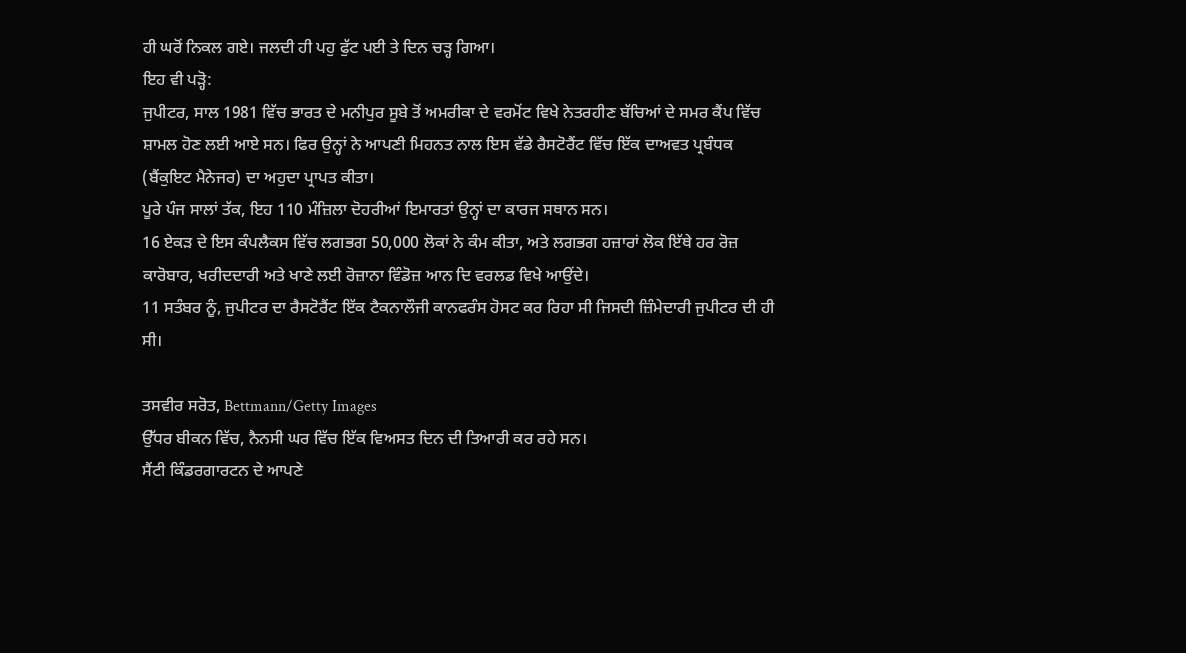ਹੀ ਘਰੋਂ ਨਿਕਲ ਗਏ। ਜਲਦੀ ਹੀ ਪਹੁ ਫੁੱਟ ਪਈ ਤੇ ਦਿਨ ਚੜ੍ਹ ਗਿਆ।
ਇਹ ਵੀ ਪੜ੍ਹੋ:
ਜੁਪੀਟਰ, ਸਾਲ 1981 ਵਿੱਚ ਭਾਰਤ ਦੇ ਮਨੀਪੁਰ ਸੂਬੇ ਤੋਂ ਅਮਰੀਕਾ ਦੇ ਵਰਮੋਂਟ ਵਿਖੇ ਨੇਤਰਹੀਣ ਬੱਚਿਆਂ ਦੇ ਸਮਰ ਕੈਂਪ ਵਿੱਚ ਸ਼ਾਮਲ ਹੋਣ ਲਈ ਆਏ ਸਨ। ਫਿਰ ਉਨ੍ਹਾਂ ਨੇ ਆਪਣੀ ਮਿਹਨਤ ਨਾਲ ਇਸ ਵੱਡੇ ਰੈਸਟੋਰੈਂਟ ਵਿੱਚ ਇੱਕ ਦਾਅਵਤ ਪ੍ਰਬੰਧਕ (ਬੈਂਕੁਇਟ ਮੈਨੇਜਰ) ਦਾ ਅਹੁਦਾ ਪ੍ਰਾਪਤ ਕੀਤਾ।
ਪੂਰੇ ਪੰਜ ਸਾਲਾਂ ਤੱਕ, ਇਹ 110 ਮੰਜ਼ਿਲਾ ਦੋਹਰੀਆਂ ਇਮਾਰਤਾਂ ਉਨ੍ਹਾਂ ਦਾ ਕਾਰਜ ਸਥਾਨ ਸਨ।
16 ਏਕੜ ਦੇ ਇਸ ਕੰਪਲੈਕਸ ਵਿੱਚ ਲਗਭਗ 50,000 ਲੋਕਾਂ ਨੇ ਕੰਮ ਕੀਤਾ, ਅਤੇ ਲਗਭਗ ਹਜ਼ਾਰਾਂ ਲੋਕ ਇੱਥੇ ਹਰ ਰੋਜ਼ ਕਾਰੋਬਾਰ, ਖਰੀਦਦਾਰੀ ਅਤੇ ਖਾਣੇ ਲਈ ਰੋਜ਼ਾਨਾ ਵਿੰਡੋਜ਼ ਆਨ ਦਿ ਵਰਲਡ ਵਿਖੇ ਆਉਂਦੇ।
11 ਸਤੰਬਰ ਨੂੰ, ਜੁਪੀਟਰ ਦਾ ਰੈਸਟੋਰੈਂਟ ਇੱਕ ਟੈਕਨਾਲੌਜੀ ਕਾਨਫਰੰਸ ਹੋਸਟ ਕਰ ਰਿਹਾ ਸੀ ਜਿਸਦੀ ਜ਼ਿੰਮੇਦਾਰੀ ਜੁਪੀਟਰ ਦੀ ਹੀ ਸੀ।

ਤਸਵੀਰ ਸਰੋਤ, Bettmann/Getty Images
ਉੱਧਰ ਬੀਕਨ ਵਿੱਚ, ਨੈਨਸੀ ਘਰ ਵਿੱਚ ਇੱਕ ਵਿਅਸਤ ਦਿਨ ਦੀ ਤਿਆਰੀ ਕਰ ਰਹੇ ਸਨ।
ਸੈਂਟੀ ਕਿੰਡਰਗਾਰਟਨ ਦੇ ਆਪਣੇ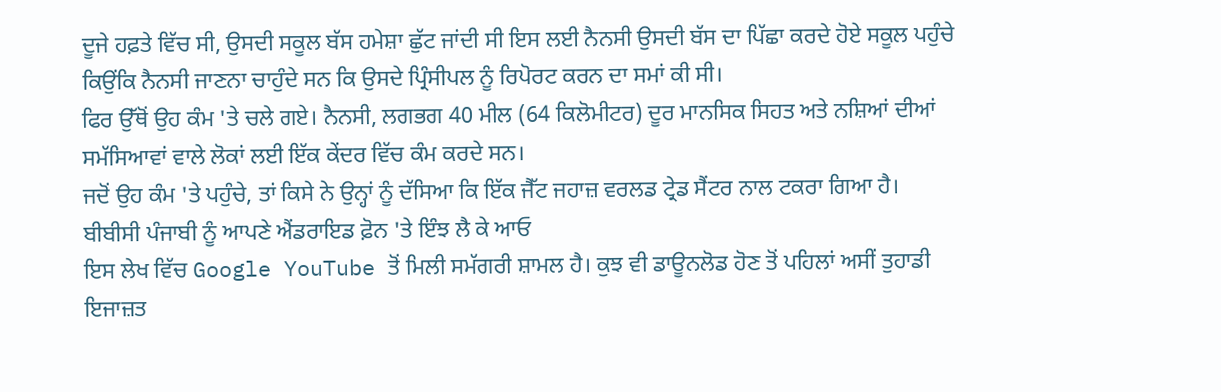ਦੂਜੇ ਹਫ਼ਤੇ ਵਿੱਚ ਸੀ, ਉਸਦੀ ਸਕੂਲ ਬੱਸ ਹਮੇਸ਼ਾ ਛੁੱਟ ਜਾਂਦੀ ਸੀ ਇਸ ਲਈ ਨੈਨਸੀ ਉਸਦੀ ਬੱਸ ਦਾ ਪਿੱਛਾ ਕਰਦੇ ਹੋਏ ਸਕੂਲ ਪਹੁੰਚੇ ਕਿਉਂਕਿ ਨੈਨਸੀ ਜਾਣਨਾ ਚਾਹੁੰਦੇ ਸਨ ਕਿ ਉਸਦੇ ਪ੍ਰਿੰਸੀਪਲ ਨੂੰ ਰਿਪੋਰਟ ਕਰਨ ਦਾ ਸਮਾਂ ਕੀ ਸੀ।
ਫਿਰ ਉੱਥੋਂ ਉਹ ਕੰਮ 'ਤੇ ਚਲੇ ਗਏ। ਨੈਨਸੀ, ਲਗਭਗ 40 ਮੀਲ (64 ਕਿਲੋਮੀਟਰ) ਦੂਰ ਮਾਨਸਿਕ ਸਿਹਤ ਅਤੇ ਨਸ਼ਿਆਂ ਦੀਆਂ ਸਮੱਸਿਆਵਾਂ ਵਾਲੇ ਲੋਕਾਂ ਲਈ ਇੱਕ ਕੇਂਦਰ ਵਿੱਚ ਕੰਮ ਕਰਦੇ ਸਨ।
ਜਦੋਂ ਉਹ ਕੰਮ 'ਤੇ ਪਹੁੰਚੇ, ਤਾਂ ਕਿਸੇ ਨੇ ਉਨ੍ਹਾਂ ਨੂੰ ਦੱਸਿਆ ਕਿ ਇੱਕ ਜੈੱਟ ਜਹਾਜ਼ ਵਰਲਡ ਟ੍ਰੇਡ ਸੈਂਟਰ ਨਾਲ ਟਕਰਾ ਗਿਆ ਹੈ।
ਬੀਬੀਸੀ ਪੰਜਾਬੀ ਨੂੰ ਆਪਣੇ ਐਂਡਰਾਇਡ ਫ਼ੋਨ 'ਤੇ ਇੰਝ ਲੈ ਕੇ ਆਓ
ਇਸ ਲੇਖ ਵਿੱਚ Google YouTube ਤੋਂ ਮਿਲੀ ਸਮੱਗਰੀ ਸ਼ਾਮਲ ਹੈ। ਕੁਝ ਵੀ ਡਾਊਨਲੋਡ ਹੋਣ ਤੋਂ ਪਹਿਲਾਂ ਅਸੀਂ ਤੁਹਾਡੀ ਇਜਾਜ਼ਤ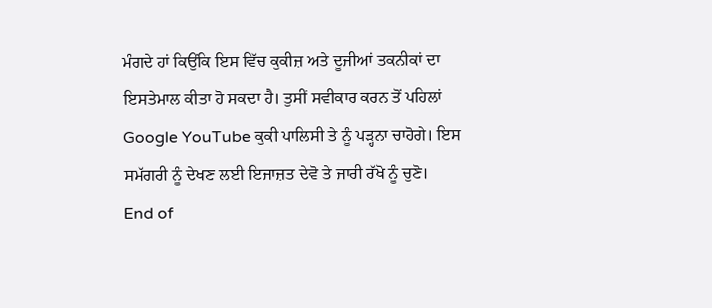ਮੰਗਦੇ ਹਾਂ ਕਿਉਂਕਿ ਇਸ ਵਿੱਚ ਕੁਕੀਜ਼ ਅਤੇ ਦੂਜੀਆਂ ਤਕਨੀਕਾਂ ਦਾ ਇਸਤੇਮਾਲ ਕੀਤਾ ਹੋ ਸਕਦਾ ਹੈ। ਤੁਸੀਂ ਸਵੀਕਾਰ ਕਰਨ ਤੋਂ ਪਹਿਲਾਂ Google YouTube ਕੁਕੀ ਪਾਲਿਸੀ ਤੇ ਨੂੰ ਪੜ੍ਹਨਾ ਚਾਹੋਗੇ। ਇਸ ਸਮੱਗਰੀ ਨੂੰ ਦੇਖਣ ਲਈ ਇਜਾਜ਼ਤ ਦੇਵੋ ਤੇ ਜਾਰੀ ਰੱਖੋ ਨੂੰ ਚੁਣੋ।
End of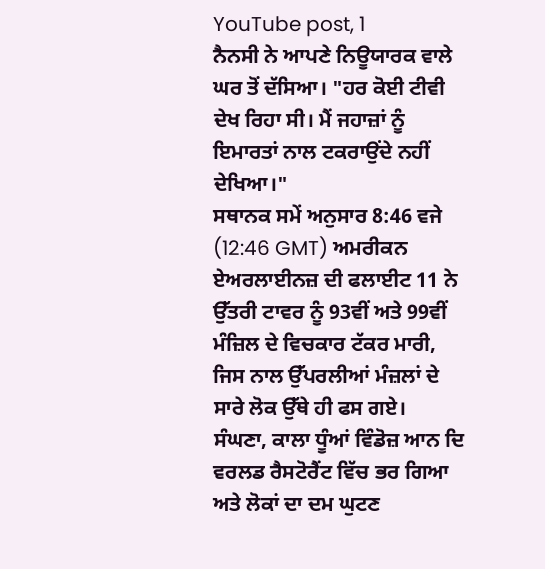YouTube post, 1
ਨੈਨਸੀ ਨੇ ਆਪਣੇ ਨਿਊਯਾਰਕ ਵਾਲੇ ਘਰ ਤੋਂ ਦੱਸਿਆ। "ਹਰ ਕੋਈ ਟੀਵੀ ਦੇਖ ਰਿਹਾ ਸੀ। ਮੈਂ ਜਹਾਜ਼ਾਂ ਨੂੰ ਇਮਾਰਤਾਂ ਨਾਲ ਟਕਰਾਉਂਦੇ ਨਹੀਂ ਦੇਖਿਆ।"
ਸਥਾਨਕ ਸਮੇਂ ਅਨੁਸਾਰ 8:46 ਵਜੇ (12:46 GMT) ਅਮਰੀਕਨ ਏਅਰਲਾਈਨਜ਼ ਦੀ ਫਲਾਈਟ 11 ਨੇ ਉੱਤਰੀ ਟਾਵਰ ਨੂੰ 93ਵੀਂ ਅਤੇ 99ਵੀਂ ਮੰਜ਼ਿਲ ਦੇ ਵਿਚਕਾਰ ਟੱਕਰ ਮਾਰੀ, ਜਿਸ ਨਾਲ ਉੱਪਰਲੀਆਂ ਮੰਜ਼ਲਾਂ ਦੇ ਸਾਰੇ ਲੋਕ ਉੱਥੇ ਹੀ ਫਸ ਗਏ।
ਸੰਘਣਾ, ਕਾਲਾ ਧੂੰਆਂ ਵਿੰਡੋਜ਼ ਆਨ ਦਿ ਵਰਲਡ ਰੈਸਟੋਰੈਂਟ ਵਿੱਚ ਭਰ ਗਿਆ ਅਤੇ ਲੋਕਾਂ ਦਾ ਦਮ ਘੁਟਣ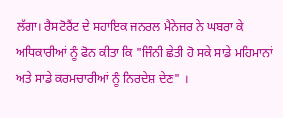ਲੱਗਾ। ਰੈਸਟੋਰੈਂਟ ਦੇ ਸਹਾਇਕ ਜਨਰਲ ਮੈਨੇਜਰ ਨੇ ਘਬਰਾ ਕੇ ਅਧਿਕਾਰੀਆਂ ਨੂੰ ਫੋਨ ਕੀਤਾ ਕਿ "ਜਿੰਨੀ ਛੇਤੀ ਹੋ ਸਕੇ ਸਾਡੇ ਮਹਿਮਾਨਾਂ ਅਤੇ ਸਾਡੇ ਕਰਮਚਾਰੀਆਂ ਨੂੰ ਨਿਰਦੇਸ਼ ਦੇਣ" ।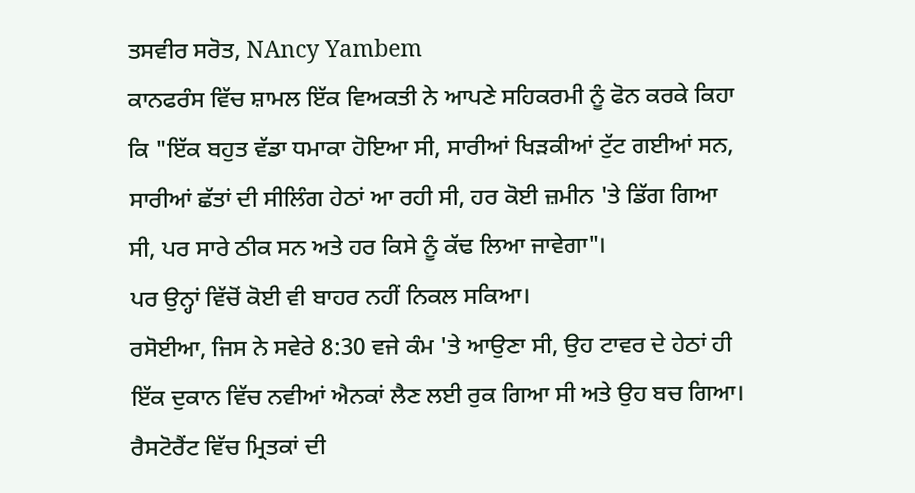ਤਸਵੀਰ ਸਰੋਤ, NAncy Yambem
ਕਾਨਫਰੰਸ ਵਿੱਚ ਸ਼ਾਮਲ ਇੱਕ ਵਿਅਕਤੀ ਨੇ ਆਪਣੇ ਸਹਿਕਰਮੀ ਨੂੰ ਫੋਨ ਕਰਕੇ ਕਿਹਾ ਕਿ "ਇੱਕ ਬਹੁਤ ਵੱਡਾ ਧਮਾਕਾ ਹੋਇਆ ਸੀ, ਸਾਰੀਆਂ ਖਿੜਕੀਆਂ ਟੁੱਟ ਗਈਆਂ ਸਨ, ਸਾਰੀਆਂ ਛੱਤਾਂ ਦੀ ਸੀਲਿੰਗ ਹੇਠਾਂ ਆ ਰਹੀ ਸੀ, ਹਰ ਕੋਈ ਜ਼ਮੀਨ 'ਤੇ ਡਿੱਗ ਗਿਆ ਸੀ, ਪਰ ਸਾਰੇ ਠੀਕ ਸਨ ਅਤੇ ਹਰ ਕਿਸੇ ਨੂੰ ਕੱਢ ਲਿਆ ਜਾਵੇਗਾ"।
ਪਰ ਉਨ੍ਹਾਂ ਵਿੱਚੋਂ ਕੋਈ ਵੀ ਬਾਹਰ ਨਹੀਂ ਨਿਕਲ ਸਕਿਆ।
ਰਸੋਈਆ, ਜਿਸ ਨੇ ਸਵੇਰੇ 8:30 ਵਜੇ ਕੰਮ 'ਤੇ ਆਉਣਾ ਸੀ, ਉਹ ਟਾਵਰ ਦੇ ਹੇਠਾਂ ਹੀ ਇੱਕ ਦੁਕਾਨ ਵਿੱਚ ਨਵੀਆਂ ਐਨਕਾਂ ਲੈਣ ਲਈ ਰੁਕ ਗਿਆ ਸੀ ਅਤੇ ਉਹ ਬਚ ਗਿਆ।
ਰੈਸਟੋਰੈਂਟ ਵਿੱਚ ਮ੍ਰਿਤਕਾਂ ਦੀ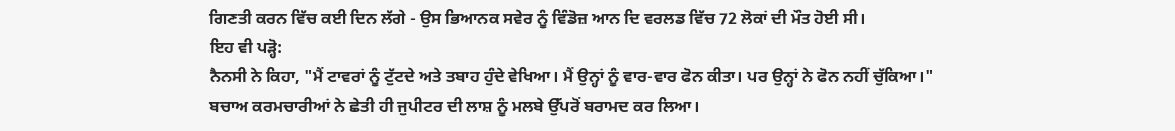ਗਿਣਤੀ ਕਰਨ ਵਿੱਚ ਕਈ ਦਿਨ ਲੱਗੇ - ਉਸ ਭਿਆਨਕ ਸਵੇਰ ਨੂੰ ਵਿੰਡੋਜ਼ ਆਨ ਦਿ ਵਰਲਡ ਵਿੱਚ 72 ਲੋਕਾਂ ਦੀ ਮੌਤ ਹੋਈ ਸੀ।
ਇਹ ਵੀ ਪੜ੍ਹੋ:
ਨੈਨਸੀ ਨੇ ਕਿਹਾ, "ਮੈਂ ਟਾਵਰਾਂ ਨੂੰ ਟੁੱਟਦੇ ਅਤੇ ਤਬਾਹ ਹੁੰਦੇ ਵੇਖਿਆ। ਮੈਂ ਉਨ੍ਹਾਂ ਨੂੰ ਵਾਰ-ਵਾਰ ਫੋਨ ਕੀਤਾ। ਪਰ ਉਨ੍ਹਾਂ ਨੇ ਫੋਨ ਨਹੀਂ ਚੁੱਕਿਆ।"
ਬਚਾਅ ਕਰਮਚਾਰੀਆਂ ਨੇ ਛੇਤੀ ਹੀ ਜੁਪੀਟਰ ਦੀ ਲਾਸ਼ ਨੂੰ ਮਲਬੇ ਉੱਪਰੋਂ ਬਰਾਮਦ ਕਰ ਲਿਆ।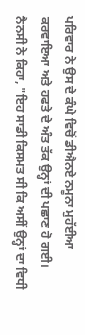ਪਰਿਵਾਰ ਨੇ ਉਸ ਦੇ ਕੰਘੇ ਵਿਚੋਂ ਡੀਐਨਏ ਨਮੂਨਾ ਮੁਹੱਈਆ ਕਰਵਾਇਆ ਅਤੇ ਹਫਤੇ ਦੇ ਅੰਤ ਤੱਕ ਉਨ੍ਹਾਂ ਦੀ ਪਛਾਣ ਹੋ ਗਈ।
ਨੈਨਸੀ ਨੇ ਕਿਹਾ, "ਇਹ ਸਾਡੀ ਕਿਸਮਤ ਸੀ ਕਿ ਅਸੀਂ ਉਨ੍ਹਾਂ ਦਾ ਵਿਧੀ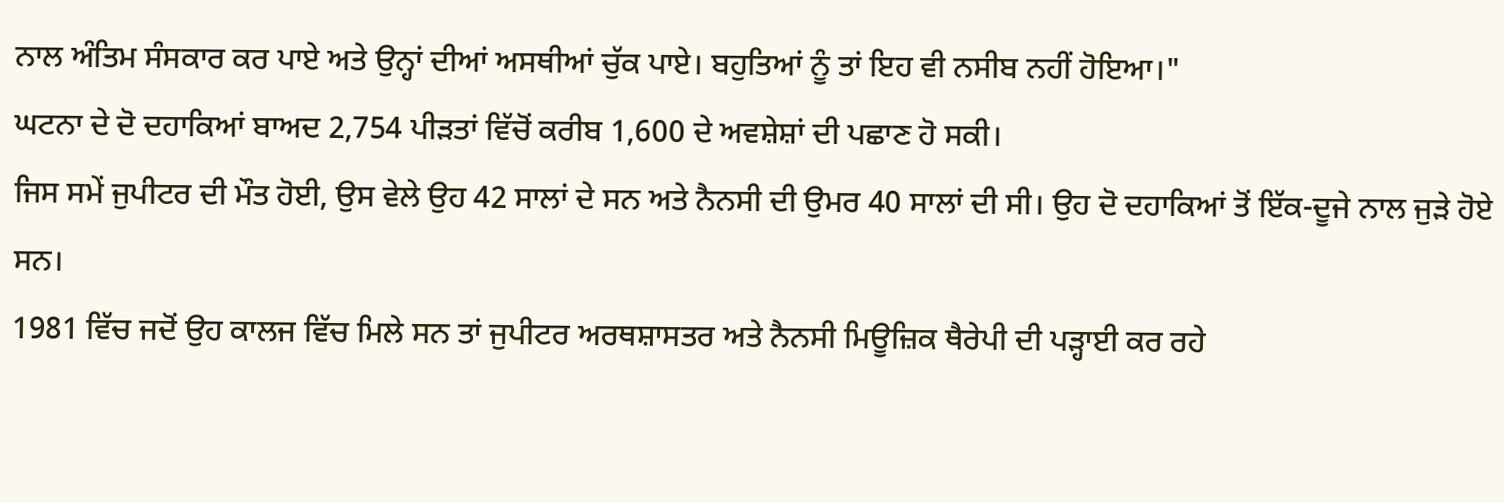ਨਾਲ ਅੰਤਿਮ ਸੰਸਕਾਰ ਕਰ ਪਾਏ ਅਤੇ ਉਨ੍ਹਾਂ ਦੀਆਂ ਅਸਥੀਆਂ ਚੁੱਕ ਪਾਏ। ਬਹੁਤਿਆਂ ਨੂੰ ਤਾਂ ਇਹ ਵੀ ਨਸੀਬ ਨਹੀਂ ਹੋਇਆ।"
ਘਟਨਾ ਦੇ ਦੋ ਦਹਾਕਿਆਂ ਬਾਅਦ 2,754 ਪੀੜਤਾਂ ਵਿੱਚੋਂ ਕਰੀਬ 1,600 ਦੇ ਅਵਸ਼ੇਸ਼ਾਂ ਦੀ ਪਛਾਣ ਹੋ ਸਕੀ।
ਜਿਸ ਸਮੇਂ ਜੁਪੀਟਰ ਦੀ ਮੌਤ ਹੋਈ, ਉਸ ਵੇਲੇ ਉਹ 42 ਸਾਲਾਂ ਦੇ ਸਨ ਅਤੇ ਨੈਨਸੀ ਦੀ ਉਮਰ 40 ਸਾਲਾਂ ਦੀ ਸੀ। ਉਹ ਦੋ ਦਹਾਕਿਆਂ ਤੋਂ ਇੱਕ-ਦੂਜੇ ਨਾਲ ਜੁੜੇ ਹੋਏ ਸਨ।
1981 ਵਿੱਚ ਜਦੋਂ ਉਹ ਕਾਲਜ ਵਿੱਚ ਮਿਲੇ ਸਨ ਤਾਂ ਜੁਪੀਟਰ ਅਰਥਸ਼ਾਸਤਰ ਅਤੇ ਨੈਨਸੀ ਮਿਊਜ਼ਿਕ ਥੈਰੇਪੀ ਦੀ ਪੜ੍ਹਾਈ ਕਰ ਰਹੇ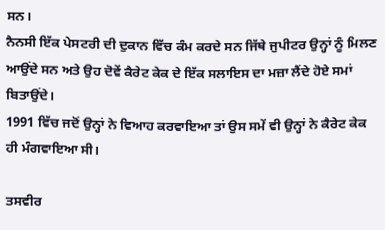ਸਨ।
ਨੈਨਸੀ ਇੱਕ ਪੇਸਟਰੀ ਦੀ ਦੁਕਾਨ ਵਿੱਚ ਕੰਮ ਕਰਦੇ ਸਨ ਜਿੱਥੇ ਜੁਪੀਟਰ ਉਨ੍ਹਾਂ ਨੂੰ ਮਿਲਣ ਆਉਂਦੇ ਸਨ ਅਤੇ ਉਹ ਦੋਵੇਂ ਕੈਰੇਟ ਕੇਕ ਦੇ ਇੱਕ ਸਲਾਇਸ ਦਾ ਮਜ਼ਾ ਲੈਂਦੇ ਹੋਏ ਸਮਾਂ ਬਿਤਾਉਂਦੇ।
1991 ਵਿੱਚ ਜਦੋਂ ਉਨ੍ਹਾਂ ਨੇ ਵਿਆਹ ਕਰਵਾਇਆ ਤਾਂ ਉਸ ਸਮੇਂ ਵੀ ਉਨ੍ਹਾਂ ਨੇ ਕੈਰੇਟ ਕੇਕ ਹੀ ਮੰਗਵਾਇਆ ਸੀ।

ਤਸਵੀਰ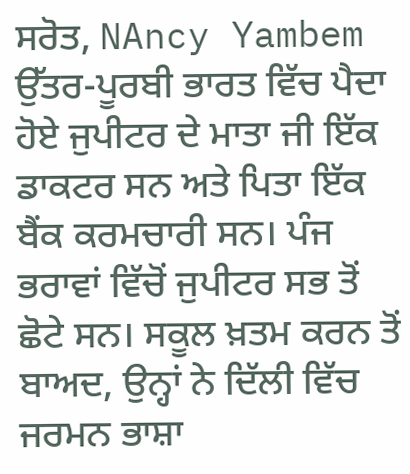ਸਰੋਤ, NAncy Yambem
ਉੱਤਰ-ਪੂਰਬੀ ਭਾਰਤ ਵਿੱਚ ਪੈਦਾ ਹੋਏ ਜੁਪੀਟਰ ਦੇ ਮਾਤਾ ਜੀ ਇੱਕ ਡਾਕਟਰ ਸਨ ਅਤੇ ਪਿਤਾ ਇੱਕ ਬੈਂਕ ਕਰਮਚਾਰੀ ਸਨ। ਪੰਜ ਭਰਾਵਾਂ ਵਿੱਚੋਂ ਜੁਪੀਟਰ ਸਭ ਤੋਂ ਛੋਟੇ ਸਨ। ਸਕੂਲ ਖ਼ਤਮ ਕਰਨ ਤੋਂ ਬਾਅਦ, ਉਨ੍ਹਾਂ ਨੇ ਦਿੱਲੀ ਵਿੱਚ ਜਰਮਨ ਭਾਸ਼ਾ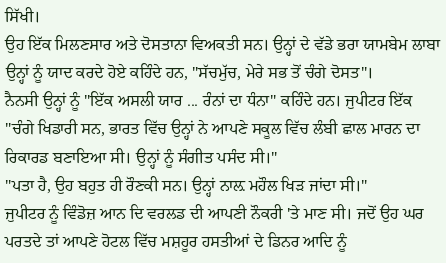ਸਿੱਖੀ।
ਉਹ ਇੱਕ ਮਿਲਣਸਾਰ ਅਤੇ ਦੋਸਤਾਨਾ ਵਿਅਕਤੀ ਸਨ। ਉਨ੍ਹਾਂ ਦੇ ਵੱਡੇ ਭਰਾ ਯਾਮਬੇਮ ਲਾਬਾ ਉਨ੍ਹਾਂ ਨੂੰ ਯਾਦ ਕਰਦੇ ਹੋਏ ਕਹਿੰਦੇ ਹਨ, "ਸੱਚਮੁੱਚ, ਮੇਰੇ ਸਭ ਤੋਂ ਚੰਗੇ ਦੋਸਤ"।
ਨੈਨਸੀ ਉਨ੍ਹਾਂ ਨੂੰ "ਇੱਕ ਅਸਲੀ ਯਾਰ ... ਰੰਨਾਂ ਦਾ ਧੰਨਾ" ਕਹਿੰਦੇ ਹਨ। ਜੁਪੀਟਰ ਇੱਕ "ਚੰਗੇ ਖਿਡਾਰੀ ਸਨ, ਭਾਰਤ ਵਿੱਚ ਉਨ੍ਹਾਂ ਨੇ ਆਪਣੇ ਸਕੂਲ ਵਿੱਚ ਲੰਬੀ ਛਾਲ ਮਾਰਨ ਦਾ ਰਿਕਾਰਡ ਬਣਾਇਆ ਸੀ। ਉਨ੍ਹਾਂ ਨੂੰ ਸੰਗੀਤ ਪਸੰਦ ਸੀ।"
"ਪਤਾ ਹੈ, ਉਹ ਬਹੁਤ ਹੀ ਰੌਣਕੀ ਸਨ। ਉਨ੍ਹਾਂ ਨਾਲ਼ ਮਹੌਲ ਖਿੜ ਜਾਂਦਾ ਸੀ।"
ਜੁਪੀਟਰ ਨੂੰ ਵਿੰਡੋਜ਼ ਆਨ ਦਿ ਵਰਲਡ ਦੀ ਆਪਣੀ ਨੌਕਰੀ 'ਤੇ ਮਾਣ ਸੀ। ਜਦੋਂ ਉਹ ਘਰ ਪਰਤਦੇ ਤਾਂ ਆਪਣੇ ਹੋਟਲ ਵਿੱਚ ਮਸ਼ਹੂਰ ਹਸਤੀਆਂ ਦੇ ਡਿਨਰ ਆਦਿ ਨੂੰ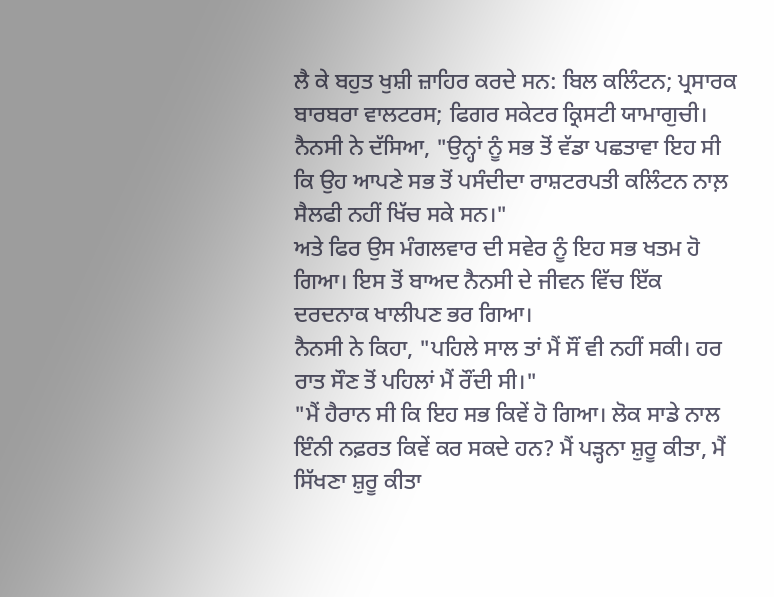ਲੈ ਕੇ ਬਹੁਤ ਖੁਸ਼ੀ ਜ਼ਾਹਿਰ ਕਰਦੇ ਸਨ: ਬਿਲ ਕਲਿੰਟਨ; ਪ੍ਰਸਾਰਕ ਬਾਰਬਰਾ ਵਾਲਟਰਸ; ਫਿਗਰ ਸਕੇਟਰ ਕ੍ਰਿਸਟੀ ਯਾਮਾਗੁਚੀ।
ਨੈਨਸੀ ਨੇ ਦੱਸਿਆ, "ਉਨ੍ਹਾਂ ਨੂੰ ਸਭ ਤੋਂ ਵੱਡਾ ਪਛਤਾਵਾ ਇਹ ਸੀ ਕਿ ਉਹ ਆਪਣੇ ਸਭ ਤੋਂ ਪਸੰਦੀਦਾ ਰਾਸ਼ਟਰਪਤੀ ਕਲਿੰਟਨ ਨਾਲ਼ ਸੈਲਫੀ ਨਹੀਂ ਖਿੱਚ ਸਕੇ ਸਨ।"
ਅਤੇ ਫਿਰ ਉਸ ਮੰਗਲਵਾਰ ਦੀ ਸਵੇਰ ਨੂੰ ਇਹ ਸਭ ਖਤਮ ਹੋ ਗਿਆ। ਇਸ ਤੋਂ ਬਾਅਦ ਨੈਨਸੀ ਦੇ ਜੀਵਨ ਵਿੱਚ ਇੱਕ ਦਰਦਨਾਕ ਖਾਲੀਪਣ ਭਰ ਗਿਆ।
ਨੈਨਸੀ ਨੇ ਕਿਹਾ, "ਪਹਿਲੇ ਸਾਲ ਤਾਂ ਮੈਂ ਸੌਂ ਵੀ ਨਹੀਂ ਸਕੀ। ਹਰ ਰਾਤ ਸੌਣ ਤੋਂ ਪਹਿਲਾਂ ਮੈਂ ਰੌਂਦੀ ਸੀ।"
"ਮੈਂ ਹੈਰਾਨ ਸੀ ਕਿ ਇਹ ਸਭ ਕਿਵੇਂ ਹੋ ਗਿਆ। ਲੋਕ ਸਾਡੇ ਨਾਲ ਇੰਨੀ ਨਫ਼ਰਤ ਕਿਵੇਂ ਕਰ ਸਕਦੇ ਹਨ? ਮੈਂ ਪੜ੍ਹਨਾ ਸ਼ੁਰੂ ਕੀਤਾ, ਮੈਂ ਸਿੱਖਣਾ ਸ਼ੁਰੂ ਕੀਤਾ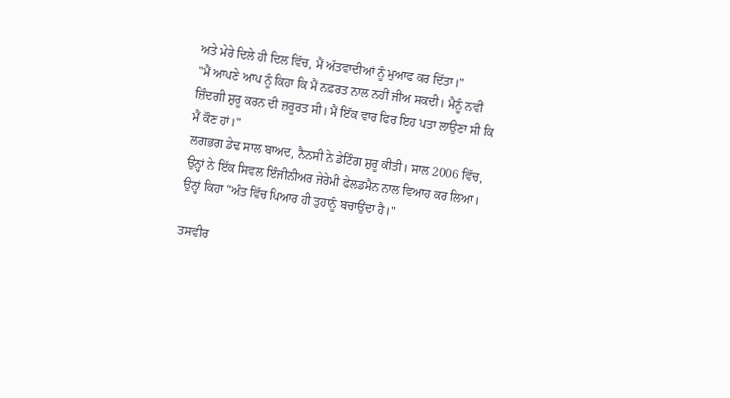ਅਤੇ ਮੇਰੇ ਦਿਲੇ ਹੀ ਦਿਲ ਵਿੱਚ, ਮੈਂ ਅੱਤਵਾਦੀਆਂ ਨੂੰ ਮੁਆਫ ਕਰ ਦਿੱਤਾ।"
"ਮੈਂ ਆਪਣੇ ਆਪ ਨੂੰ ਕਿਹਾ ਕਿ ਮੈਂ ਨਫ਼ਰਤ ਨਾਲ ਨਹੀਂ ਜੀਅ ਸਕਦੀ। ਮੈਨੂੰ ਨਵੀਂ ਜ਼ਿੰਦਗੀ ਸ਼ੁਰੂ ਕਰਨ ਦੀ ਜ਼ਰੂਰਤ ਸੀ। ਮੈਂ ਇੱਕ ਵਾਰ ਫਿਰ ਇਹ ਪਤਾ ਲਾਉਣਾ ਸੀ ਕਿ ਮੈਂ ਕੌਣ ਹਾਂ।"
ਲਗਭਗ ਡੇਢ ਸਾਲ ਬਾਅਦ, ਨੈਨਸੀ ਨੇ ਡੇਟਿੰਗ ਸ਼ੁਰੂ ਕੀਤੀ। ਸਾਲ 2006 ਵਿੱਚ, ਉਨ੍ਹਾਂ ਨੇ ਇੱਕ ਸਿਵਲ ਇੰਜੀਨੀਅਰ ਜੇਰੇਮੀ ਫੇਲਡਮੈਨ ਨਾਲ ਵਿਆਹ ਕਰ ਲਿਆ। ਉਨ੍ਹਾਂ ਕਿਹਾ "ਅੰਤ ਵਿੱਚ ਪਿਆਰ ਹੀ ਤੁਹਾਨੂੰ ਬਚਾਉਂਦਾ ਹੈ।"

ਤਸਵੀਰ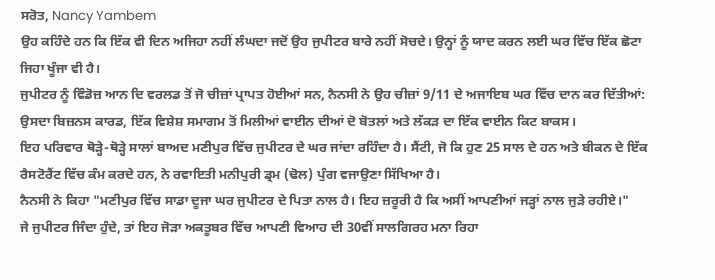ਸਰੋਤ, Nancy Yambem
ਉਹ ਕਹਿੰਦੇ ਹਨ ਕਿ ਇੱਕ ਵੀ ਦਿਨ ਅਜਿਹਾ ਨਹੀਂ ਲੰਘਦਾ ਜਦੋਂ ਉਹ ਜੁਪੀਟਰ ਬਾਰੇ ਨਹੀਂ ਸੋਚਦੇ। ਉਨ੍ਹਾਂ ਨੂੰ ਯਾਦ ਕਰਨ ਲਈ ਘਰ ਵਿੱਚ ਇੱਕ ਛੋਟਾ ਜਿਹਾ ਖੂੰਜਾ ਵੀ ਹੈ।
ਜੁਪੀਟਰ ਨੂੰ ਵਿੰਡੋਜ਼ ਆਨ ਦਿ ਵਰਲਡ ਤੋਂ ਜੋ ਚੀਜ਼ਾਂ ਪ੍ਰਾਪਤ ਹੋਈਆਂ ਸਨ, ਨੈਨਸੀ ਨੇ ਉਹ ਚੀਜ਼ਾਂ 9/11 ਦੇ ਅਜਾਇਬ ਘਰ ਵਿੱਚ ਦਾਨ ਕਰ ਦਿੱਤੀਆਂ: ਉਸਦਾ ਬਿਜ਼ਨਸ ਕਾਰਡ, ਇੱਕ ਵਿਸ਼ੇਸ਼ ਸਮਾਗਮ ਤੋਂ ਮਿਲੀਆਂ ਵਾਈਨ ਦੀਆਂ ਦੋ ਬੋਤਲਾਂ ਅਤੇ ਲੱਕੜ ਦਾ ਇੱਕ ਵਾਈਨ ਕਿਟ ਬਾਕਸ।
ਇਹ ਪਰਿਵਾਰ ਥੋੜ੍ਹੇ-ਥੋੜ੍ਹੇ ਸਾਲਾਂ ਬਾਅਦ ਮਣੀਪੁਰ ਵਿੱਚ ਜੁਪੀਟਰ ਦੇ ਘਰ ਜਾਂਦਾ ਰਹਿੰਦਾ ਹੈ। ਸੈਂਟੀ, ਜੋ ਕਿ ਹੁਣ 25 ਸਾਲ ਦੇ ਹਨ ਅਤੇ ਬੀਕਨ ਦੇ ਇੱਕ ਰੈਸਟੋਰੈਂਟ ਵਿੱਚ ਕੰਮ ਕਰਦੇ ਹਨ, ਨੇ ਰਵਾਇਤੀ ਮਨੀਪੁਰੀ ਡ੍ਰਮ (ਢੋਲ) ਪੁੰਗ ਵਜਾਉਣਾ ਸਿੱਖਿਆ ਹੈ।
ਨੈਨਸੀ ਨੇ ਕਿਹਾ "ਮਣੀਪੁਰ ਵਿੱਚ ਸਾਡਾ ਦੂਜਾ ਘਰ ਜੁਪੀਟਰ ਦੇ ਪਿਤਾ ਨਾਲ ਹੈ। ਇਹ ਜ਼ਰੂਰੀ ਹੈ ਕਿ ਅਸੀਂ ਆਪਣੀਆਂ ਜੜ੍ਹਾਂ ਨਾਲ ਜੁੜੇ ਰਹੀਏ।"
ਜੇ ਜੁਪੀਟਰ ਜਿੰਦਾ ਹੁੰਦੇ, ਤਾਂ ਇਹ ਜੋੜਾ ਅਕਤੂਬਰ ਵਿੱਚ ਆਪਣੀ ਵਿਆਹ ਦੀ 30ਵੀਂ ਸਾਲਗਿਰਹ ਮਨਾ ਰਿਹਾ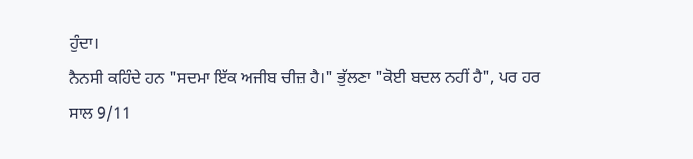ਹੁੰਦਾ।
ਨੈਨਸੀ ਕਹਿੰਦੇ ਹਨ "ਸਦਮਾ ਇੱਕ ਅਜੀਬ ਚੀਜ਼ ਹੈ।" ਭੁੱਲਣਾ "ਕੋਈ ਬਦਲ ਨਹੀਂ ਹੈ", ਪਰ ਹਰ ਸਾਲ 9/11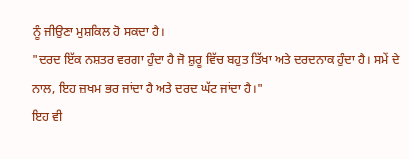ਨੂੰ ਜੀਉਣਾ ਮੁਸ਼ਕਿਲ ਹੋ ਸਕਦਾ ਹੈ।
"ਦਰਦ ਇੱਕ ਨਸ਼ਤਰ ਵਰਗਾ ਹੁੰਦਾ ਹੈ ਜੋ ਸ਼ੁਰੂ ਵਿੱਚ ਬਹੁਤ ਤਿੱਖਾ ਅਤੇ ਦਰਦਨਾਕ ਹੁੰਦਾ ਹੈ। ਸਮੇਂ ਦੇ ਨਾਲ, ਇਹ ਜ਼ਖਮ ਭਰ ਜਾਂਦਾ ਹੈ ਅਤੇ ਦਰਦ ਘੱਟ ਜਾਂਦਾ ਹੈ।"
ਇਹ ਵੀ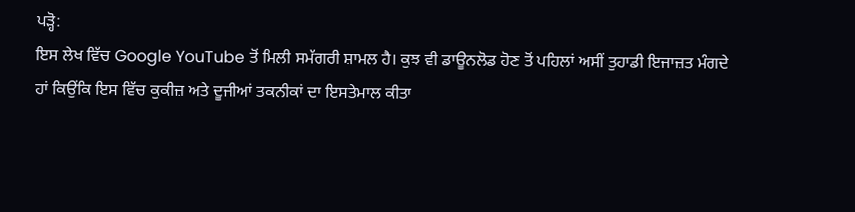ਪੜ੍ਹੋ:
ਇਸ ਲੇਖ ਵਿੱਚ Google YouTube ਤੋਂ ਮਿਲੀ ਸਮੱਗਰੀ ਸ਼ਾਮਲ ਹੈ। ਕੁਝ ਵੀ ਡਾਊਨਲੋਡ ਹੋਣ ਤੋਂ ਪਹਿਲਾਂ ਅਸੀਂ ਤੁਹਾਡੀ ਇਜਾਜ਼ਤ ਮੰਗਦੇ ਹਾਂ ਕਿਉਂਕਿ ਇਸ ਵਿੱਚ ਕੁਕੀਜ਼ ਅਤੇ ਦੂਜੀਆਂ ਤਕਨੀਕਾਂ ਦਾ ਇਸਤੇਮਾਲ ਕੀਤਾ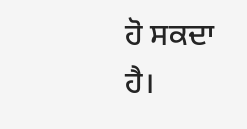ਹੋ ਸਕਦਾ ਹੈ।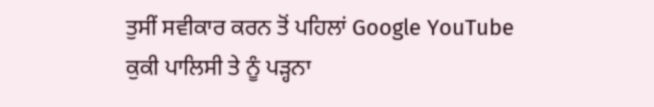ਤੁਸੀਂ ਸਵੀਕਾਰ ਕਰਨ ਤੋਂ ਪਹਿਲਾਂ Google YouTube ਕੁਕੀ ਪਾਲਿਸੀ ਤੇ ਨੂੰ ਪੜ੍ਹਨਾ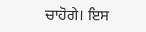ਚਾਹੋਗੇ। ਇਸ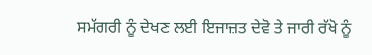ਸਮੱਗਰੀ ਨੂੰ ਦੇਖਣ ਲਈ ਇਜਾਜ਼ਤ ਦੇਵੋ ਤੇ ਜਾਰੀ ਰੱਖੋ ਨੂੰ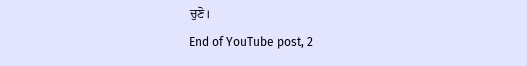ਚੁਣੋ।
End of YouTube post, 2